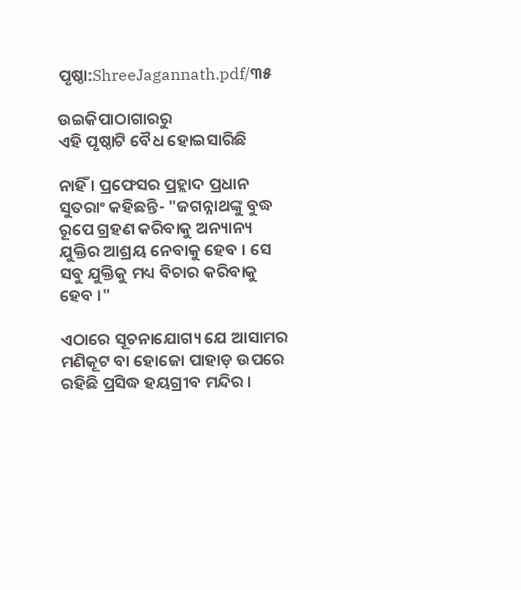ପୃଷ୍ଠା:ShreeJagannath.pdf/୩୫

ଉଇକିପାଠାଗାର‌ରୁ
ଏହି ପୃଷ୍ଠାଟି ବୈଧ ହୋଇସାରିଛି

ନାହିଁ । ପ୍ରଫେସର ପ୍ରହ୍ଲାଦ ପ୍ରଧାନ ସୁତରାଂ କହିଛନ୍ତି- "ଜଗନ୍ନାଥଙ୍କୁ ବୁଦ୍ଧ ରୂପେ ଗ୍ରହଣ କରିବାକୁ ଅନ୍ୟାନ୍ୟ ଯୁକ୍ତିର ଆଶ୍ରୟ ନେବାକୁ ହେବ । ସେ ସବୁ ଯୁକ୍ତିକୁ ମଧ୍ୟ ବିଚାର କରିବାକୁ ହେବ ।"

ଏଠାରେ ସୂଚନାଯୋଗ୍ୟ ଯେ ଆସାମର ମଣିକୂଟ ବା ହୋଜୋ ପାହାଡ଼ ଉପରେ ରହିଛି ପ୍ରସିଦ୍ଧ ହୟଗ୍ରୀବ ମନ୍ଦିର ।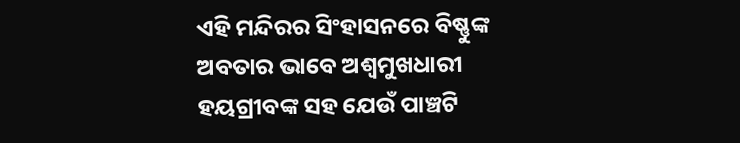ଏହି ମନ୍ଦିରର ସିଂହାସନରେ ବିଷ୍ଣୁଙ୍କ ଅବତାର ଭାବେ ଅଶ୍ୱମୁଖଧାରୀ ହୟଗ୍ରୀବଙ୍କ ସହ ଯେଉଁ ପାଞ୍ଚଟି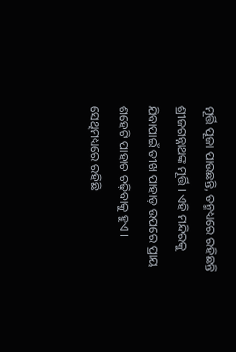ମୂର୍ତ୍ତି ପୂଜା ପାଉଛନ୍ତି, ତନ୍ମଧ୍ୟରେ ରହିଛନ୍ତି ଶ୍ରୀଜଗନ୍ନାଥଙ୍କ ମୂର୍ତ୍ତି । ଏହି ମନ୍ଦିରକୁ ଯିବାପାଇଁ ତୀଖ ପାହାଡ଼ ଉପରେ ପ୍ରାୟ ଶହେଟି ପାହାଚ ଚଢ଼ିବାକୁ ହୁଏ । ସେଥିମଧ୍ୟରେ ରହିଛି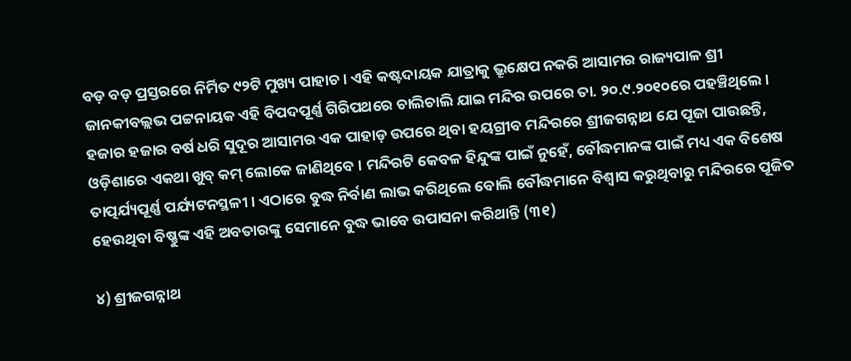ବଡ଼ ବଡ଼ ପ୍ରସ୍ତରରେ ନିର୍ମିତ ୯୨ଟି ମୁଖ୍ୟ ପାହାଚ । ଏହି କଷ୍ଟଦାୟକ ଯାତ୍ରାକୁ ଭ୍ରୂକ୍ଷେପ ନକରି ଆସାମର ରାଜ୍ୟପାଳ ଶ୍ରୀ ଜାନକୀବଲ୍ଲଭ ପଟ୍ଟନାୟକ ଏହି ବିପଦପୂର୍ଣ୍ଣ ଗିରିପଥରେ ଚାଲିଚାଲି ଯାଇ ମନ୍ଦିର ଉପରେ ତା. ୨୦.୯.୨୦୧୦ରେ ପହଞ୍ଚିଥିଲେ । ହଜାର ହଜାର ବର୍ଷ ଧରି ସୁଦୂର ଆସାମର ଏକ ପାହାଡ଼ ଉପରେ ଥିବା ହୟଗ୍ରୀବ ମନ୍ଦିରରେ ଶ୍ରୀଜଗନ୍ନାଥ ଯେ ପୂଜା ପାଉଛନ୍ତି, ଓଡ଼ିଶାରେ ଏକଥା ଖୁବ୍‍ କମ୍‍ ଲୋକେ ଜାଣିଥିବେ । ମନ୍ଦିରଟି କେବଳ ହିନ୍ଦୁଙ୍କ ପାଇଁ ନୁହେଁ, ବୌଦ୍ଧମାନଙ୍କ ପାଇଁ ମଧ୍ୟ ଏକ ବିଶେଷ ତାତ୍ପର୍ଯ୍ୟପୂର୍ଣ୍ଣ ପର୍ଯ୍ୟଟନସ୍ଥଳୀ । ଏଠାରେ ବୁଦ୍ଧ ନିର୍ବାଣ ଲାଭ କରିଥିଲେ ବୋଲି ବୌଦ୍ଧମାନେ ବିଶ୍ୱାସ କରୁଥିବାରୁ ମନ୍ଦିରରେ ପୂଜିତ ହେଉଥିବା ବିଷ୍ଣୁଙ୍କ ଏହି ଅବତାରଙ୍କୁ ସେମାନେ ବୁଦ୍ଧ ଭାବେ ଉପାସନା କରିଥାନ୍ତି (୩୧)

୪) ଶ୍ରୀଜଗନ୍ନାଥ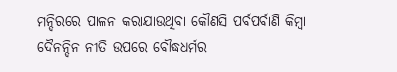ମନ୍ଦିରରେ ପାଳନ କରାଯାଉଥିବା କୌଣସି ପର୍ବପର୍ବାଣି କିମ୍ବା ଦୈନନ୍ଦିନ ନୀତି ଉପରେ ବୌଦ୍ଧଧର୍ମର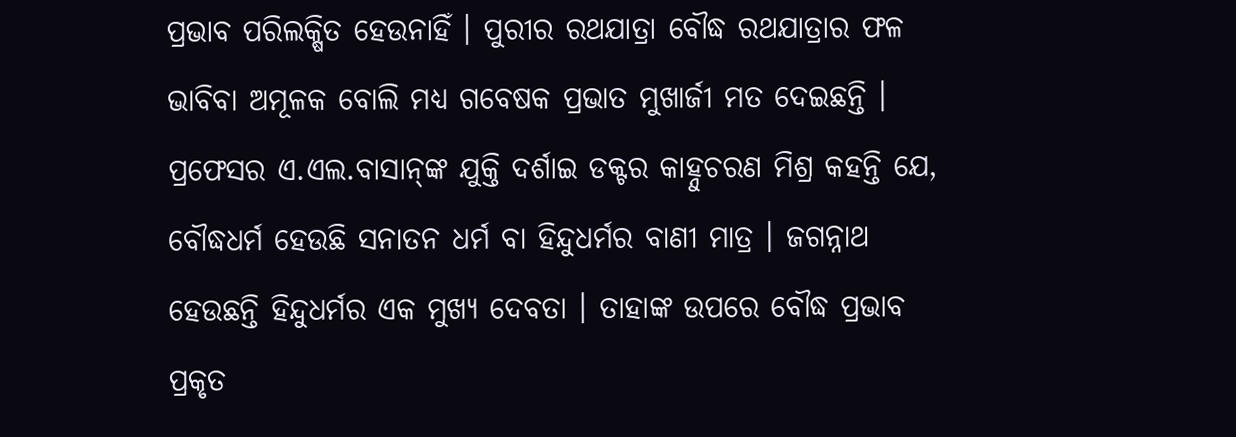ପ୍ରଭାବ ପରିଲକ୍ଷିତ ହେଉନାହିଁ । ପୁରୀର ରଥଯାତ୍ରା ବୌଦ୍ଧ ରଥଯାତ୍ରାର ଫଳ ଭାବିବା ଅମୂଳକ ବୋଲି ମଧ୍ୟ ଗବେଷକ ପ୍ରଭାତ ମୁଖାର୍ଜୀ ମତ ଦେଇଛନ୍ତି । ପ୍ରଫେସର ଏ.ଏଲ.ବାସାନ୍‍ଙ୍କ ଯୁକ୍ତି ଦର୍ଶାଇ ଡକ୍ଟର କାହ୍ନୁଚରଣ ମିଶ୍ର କହନ୍ତି ଯେ, ବୌଦ୍ଧଧର୍ମ ହେଉଛି ସନାତନ ଧର୍ମ ବା ହିନ୍ଦୁଧର୍ମର ବାଣୀ ମାତ୍ର । ଜଗନ୍ନାଥ ହେଉଛନ୍ତି ହିନ୍ଦୁଧର୍ମର ଏକ ମୁଖ୍ୟ ଦେବତା । ତାହାଙ୍କ ଉପରେ ବୌଦ୍ଧ ପ୍ରଭାବ ପ୍ରକୃତ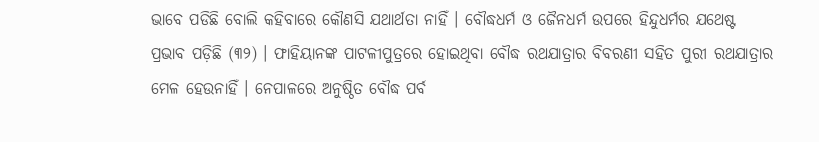ଭାବେ ପଡିଛି ବୋଲି କହିବାରେ କୌଣସି ଯଥାର୍ଥତା ନାହିଁ । ବୌଦ୍ଧଧର୍ମ ଓ ଜୈନଧର୍ମ ଉପରେ ହିନ୍ଦୁଧର୍ମର ଯଥେଷ୍ଟ ପ୍ରଭାବ ପଡ଼ିଛି (୩୨) । ଫାହିୟାନଙ୍କ ପାଟଳୀପୁତ୍ରରେ ହୋଇଥିବା ବୌଦ୍ଧ ରଥଯାତ୍ରାର ବିବରଣୀ ସହିତ ପୁରୀ ରଥଯାତ୍ରାର ମେଳ ହେଉନାହିଁ । ନେପାଳରେ ଅନୁଷ୍ଠିତ ବୌଦ୍ଧ ପର୍ବ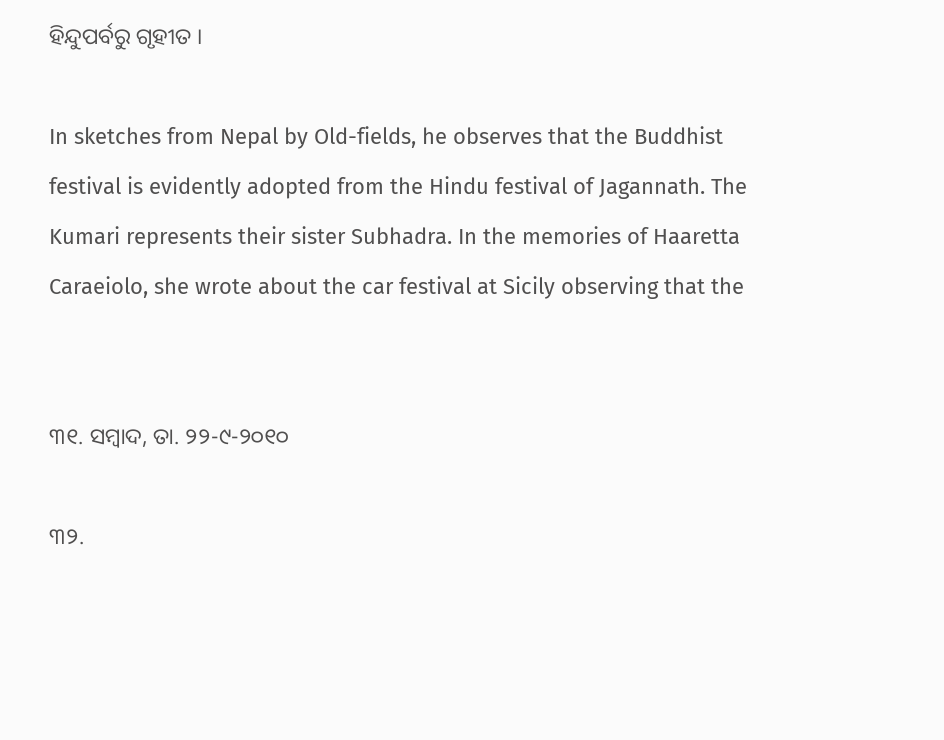ହିନ୍ଦୁପର୍ବରୁ ଗୃହୀତ ।

In sketches from Nepal by Old-fields, he observes that the Buddhist festival is evidently adopted from the Hindu festival of Jagannath. The Kumari represents their sister Subhadra. In the memories of Haaretta Caraeiolo, she wrote about the car festival at Sicily observing that the


୩୧. ସମ୍ବାଦ, ତା. ୨୨-୯-୨୦୧୦

୩୨.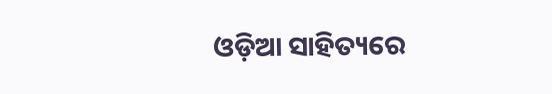ଓଡ଼ିଆ ସାହିତ୍ୟରେ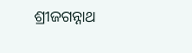ଶ୍ରୀଜଗନ୍ନାଥ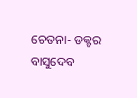ଚେତନା- ଡକ୍ଟର ବାସୁଦେବ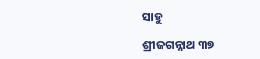ସାହୁ

ଶ୍ରୀଜଗନ୍ନାଥ ୩୭